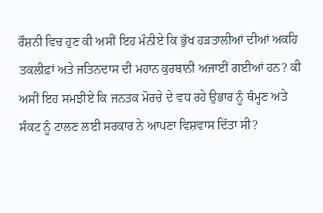ਰੌਸ਼ਨੀ ਵਿਚ ਹੁਣ ਕੀ ਅਸੀਂ ਇਹ ਮੰਨੀਏ ਕਿ ਭੁੱਖ ਹੜਤਾਲੀਆਂ ਦੀਆਂ ਅਕਹਿ ਤਕਲੀਫ਼ਾਂ ਅਤੇ ਜਤਿਨਦਾਸ ਦੀ ਮਹਾਨ ਕੁਰਬਾਨੀ ਅਜਾਈਂ ਗਈਆਂ ਹਨ? ਕੀ ਅਸੀਂ ਇਹ ਸਮਝੀਏ ਕਿ ਜਨਤਕ ਮੋਰਚੇ ਦੇ ਵਧ ਰਹੇ ਉਭਾਰ ਨੂੰ ਥੰਮ੍ਹਣ ਅਤੇ ਸੰਕਟ ਨੂੰ ਟਾਲਣ ਲਈ ਸਰਕਾਰ ਨੇ ਆਪਣਾ ਵਿਸ਼ਵਾਸ ਦਿੱਤਾ ਸੀ?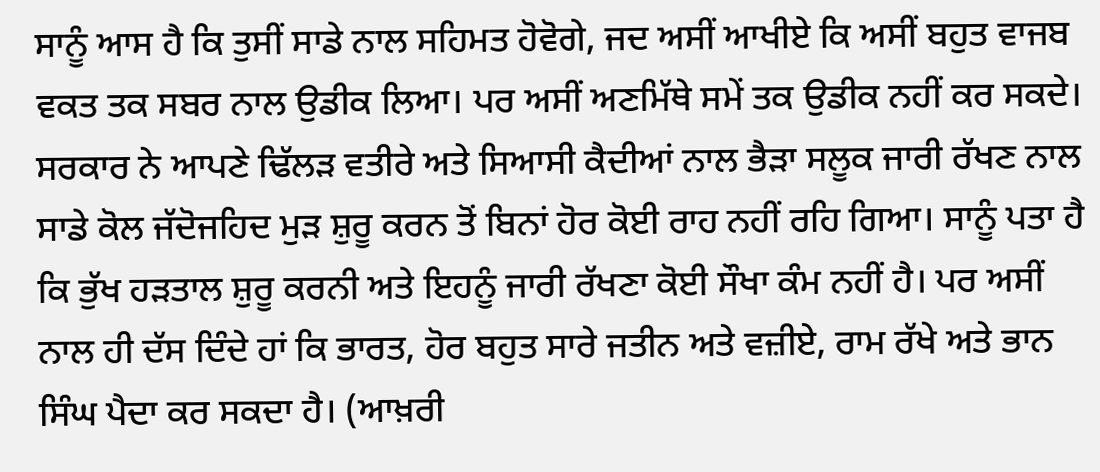ਸਾਨੂੰ ਆਸ ਹੈ ਕਿ ਤੁਸੀਂ ਸਾਡੇ ਨਾਲ ਸਹਿਮਤ ਹੋਵੋਗੇ, ਜਦ ਅਸੀਂ ਆਖੀਏ ਕਿ ਅਸੀਂ ਬਹੁਤ ਵਾਜਬ ਵਕਤ ਤਕ ਸਬਰ ਨਾਲ ਉਡੀਕ ਲਿਆ। ਪਰ ਅਸੀਂ ਅਣਮਿੱਥੇ ਸਮੇਂ ਤਕ ਉਡੀਕ ਨਹੀਂ ਕਰ ਸਕਦੇ। ਸਰਕਾਰ ਨੇ ਆਪਣੇ ਢਿੱਲੜ ਵਤੀਰੇ ਅਤੇ ਸਿਆਸੀ ਕੈਦੀਆਂ ਨਾਲ ਭੈੜਾ ਸਲੂਕ ਜਾਰੀ ਰੱਖਣ ਨਾਲ ਸਾਡੇ ਕੋਲ ਜੱਦੋਜਹਿਦ ਮੁੜ ਸ਼ੁਰੂ ਕਰਨ ਤੋਂ ਬਿਨਾਂ ਹੋਰ ਕੋਈ ਰਾਹ ਨਹੀਂ ਰਹਿ ਗਿਆ। ਸਾਨੂੰ ਪਤਾ ਹੈ ਕਿ ਭੁੱਖ ਹੜਤਾਲ ਸ਼ੁਰੂ ਕਰਨੀ ਅਤੇ ਇਹਨੂੰ ਜਾਰੀ ਰੱਖਣਾ ਕੋਈ ਸੌਖਾ ਕੰਮ ਨਹੀਂ ਹੈ। ਪਰ ਅਸੀਂ ਨਾਲ ਹੀ ਦੱਸ ਦਿੰਦੇ ਹਾਂ ਕਿ ਭਾਰਤ, ਹੋਰ ਬਹੁਤ ਸਾਰੇ ਜਤੀਨ ਅਤੇ ਵਜ਼ੀਏ, ਰਾਮ ਰੱਖੇ ਅਤੇ ਭਾਨ ਸਿੰਘ ਪੈਦਾ ਕਰ ਸਕਦਾ ਹੈ। (ਆਖ਼ਰੀ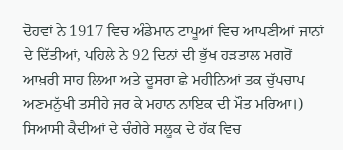ਦੋਹਵਾਂ ਨੇ 1917 ਵਿਚ ਅੰਡੇਮਾਨ ਟਾਪੂਆਂ ਵਿਚ ਆਪਣੀਆਂ ਜਾਨਾਂ ਦੇ ਦਿੱਤੀਆਂ, ਪਹਿਲੇ ਨੇ 92 ਦਿਨਾਂ ਦੀ ਭੁੱਖ ਹੜਤਾਲ ਮਗਰੋਂ ਆਖ਼ਰੀ ਸਾਹ ਲਿਆ ਅਤੇ ਦੂਸਰਾ ਛੇ ਮਹੀਨਿਆਂ ਤਕ ਚੁੱਪਚਾਪ ਅਣਮਨੁੱਖੀ ਤਸੀਹੇ ਜਰ ਕੇ ਮਹਾਨ ਨਾਇਕ ਦੀ ਮੌਤ ਮਰਿਆ।)
ਸਿਆਸੀ ਕੈਦੀਆਂ ਦੇ ਚੰਗੇਰੇ ਸਲੂਕ ਦੇ ਹੱਕ ਵਿਚ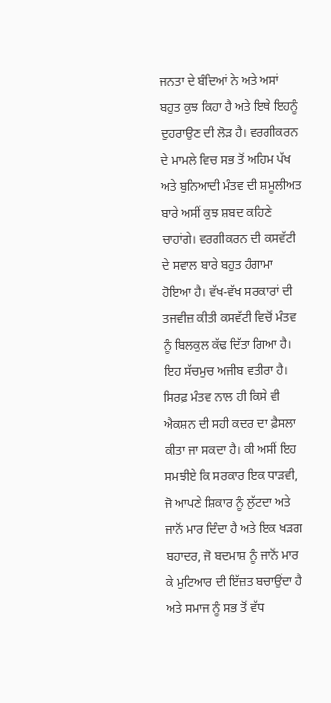ਜਨਤਾ ਦੇ ਬੰਦਿਆਂ ਨੇ ਅਤੇ ਅਸਾਂ ਬਹੁਤ ਕੁਝ ਕਿਹਾ ਹੈ ਅਤੇ ਇਥੇ ਇਹਨੂੰ ਦੁਹਰਾਉਣ ਦੀ ਲੋੜ ਹੈ। ਵਰਗੀਕਰਨ ਦੇ ਮਾਮਲੇ ਵਿਚ ਸਭ ਤੋਂ ਅਹਿਮ ਪੱਖ ਅਤੇ ਬੁਨਿਆਦੀ ਮੰਤਵ ਦੀ ਸ਼ਮੂਲੀਅਤ ਬਾਰੇ ਅਸੀਂ ਕੁਝ ਸ਼ਬਦ ਕਹਿਣੇ ਚਾਹਾਂਗੇ। ਵਰਗੀਕਰਨ ਦੀ ਕਸਵੱਟੀ ਦੇ ਸਵਾਲ ਬਾਰੇ ਬਹੁਤ ਹੰਗਾਮਾ ਹੋਇਆ ਹੈ। ਵੱਖ-ਵੱਖ ਸਰਕਾਰਾਂ ਦੀ ਤਜਵੀਜ਼ ਕੀਤੀ ਕਸਵੱਟੀ ਵਿਚੋਂ ਮੰਤਵ ਨੂੰ ਬਿਲਕੁਲ ਕੱਢ ਦਿੱਤਾ ਗਿਆ ਹੈ। ਇਹ ਸੱਚਮੁਚ ਅਜੀਬ ਵਤੀਰਾ ਹੈ। ਸਿਰਫ਼ ਮੰਤਵ ਨਾਲ ਹੀ ਕਿਸੇ ਵੀ ਐਕਸ਼ਨ ਦੀ ਸਹੀ ਕਦਰ ਦਾ ਫ਼ੈਸਲਾ ਕੀਤਾ ਜਾ ਸਕਦਾ ਹੈ। ਕੀ ਅਸੀਂ ਇਹ ਸਮਝੀਏ ਕਿ ਸਰਕਾਰ ਇਕ ਧਾੜਵੀ, ਜੋ ਆਪਣੇ ਸ਼ਿਕਾਰ ਨੂੰ ਲੁੱਟਦਾ ਅਤੇ ਜਾਨੋਂ ਮਾਰ ਦਿੰਦਾ ਹੈ ਅਤੇ ਇਕ ਖੜਗ ਬਹਾਦਰ, ਜੋ ਬਦਮਾਸ਼ ਨੂੰ ਜਾਨੋਂ ਮਾਰ ਕੇ ਮੁਟਿਆਰ ਦੀ ਇੱਜ਼ਤ ਬਚਾਉਂਦਾ ਹੈ ਅਤੇ ਸਮਾਜ ਨੂੰ ਸਭ ਤੋਂ ਵੱਧ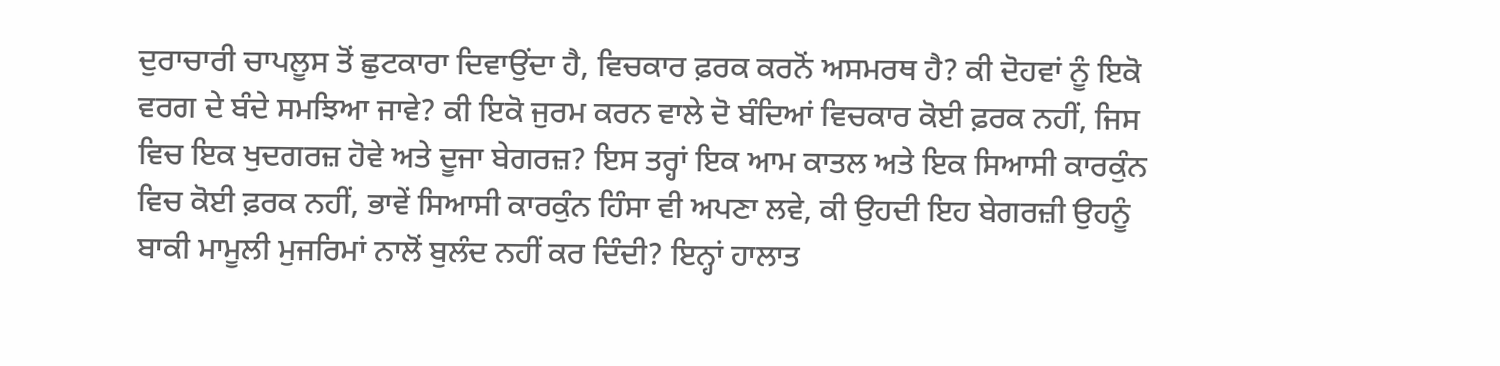ਦੁਰਾਚਾਰੀ ਚਾਪਲੂਸ ਤੋਂ ਛੁਟਕਾਰਾ ਦਿਵਾਉਂਦਾ ਹੈ, ਵਿਚਕਾਰ ਫ਼ਰਕ ਕਰਨੋਂ ਅਸਮਰਥ ਹੈ? ਕੀ ਦੋਹਵਾਂ ਨੂੰ ਇਕੋ ਵਰਗ ਦੇ ਬੰਦੇ ਸਮਝਿਆ ਜਾਵੇ? ਕੀ ਇਕੋ ਜੁਰਮ ਕਰਨ ਵਾਲੇ ਦੋ ਬੰਦਿਆਂ ਵਿਚਕਾਰ ਕੋਈ ਫ਼ਰਕ ਨਹੀਂ, ਜਿਸ ਵਿਚ ਇਕ ਖੁਦਗਰਜ਼ ਹੋਵੇ ਅਤੇ ਦੂਜਾ ਬੇਗਰਜ਼? ਇਸ ਤਰ੍ਹਾਂ ਇਕ ਆਮ ਕਾਤਲ ਅਤੇ ਇਕ ਸਿਆਸੀ ਕਾਰਕੁੰਨ ਵਿਚ ਕੋਈ ਫ਼ਰਕ ਨਹੀਂ, ਭਾਵੇਂ ਸਿਆਸੀ ਕਾਰਕੁੰਨ ਹਿੰਸਾ ਵੀ ਅਪਣਾ ਲਵੇ, ਕੀ ਉਹਦੀ ਇਹ ਬੇਗਰਜ਼ੀ ਉਹਨੂੰ ਬਾਕੀ ਮਾਮੂਲੀ ਮੁਜਰਿਮਾਂ ਨਾਲੋਂ ਬੁਲੰਦ ਨਹੀਂ ਕਰ ਦਿੰਦੀ? ਇਨ੍ਹਾਂ ਹਾਲਾਤ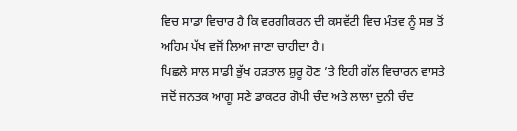ਵਿਚ ਸਾਡਾ ਵਿਚਾਰ ਹੈ ਕਿ ਵਰਗੀਕਰਨ ਦੀ ਕਸਵੱਟੀ ਵਿਚ ਮੰਤਵ ਨੂੰ ਸਭ ਤੋਂ ਅਹਿਮ ਪੱਖ ਵਜੋਂ ਲਿਆ ਜਾਣਾ ਚਾਹੀਦਾ ਹੈ।
ਪਿਛਲੇ ਸਾਲ ਸਾਡੀ ਭੁੱਖ ਹੜਤਾਲ ਸ਼ੁਰੂ ਹੋਣ ’ਤੇ ਇਹੀ ਗੱਲ ਵਿਚਾਰਨ ਵਾਸਤੇ ਜਦੋਂ ਜਨਤਕ ਆਗੂ ਸਣੇ ਡਾਕਟਰ ਗੋਪੀ ਚੰਦ ਅਤੇ ਲਾਲਾ ਦੁਨੀ ਚੰਦ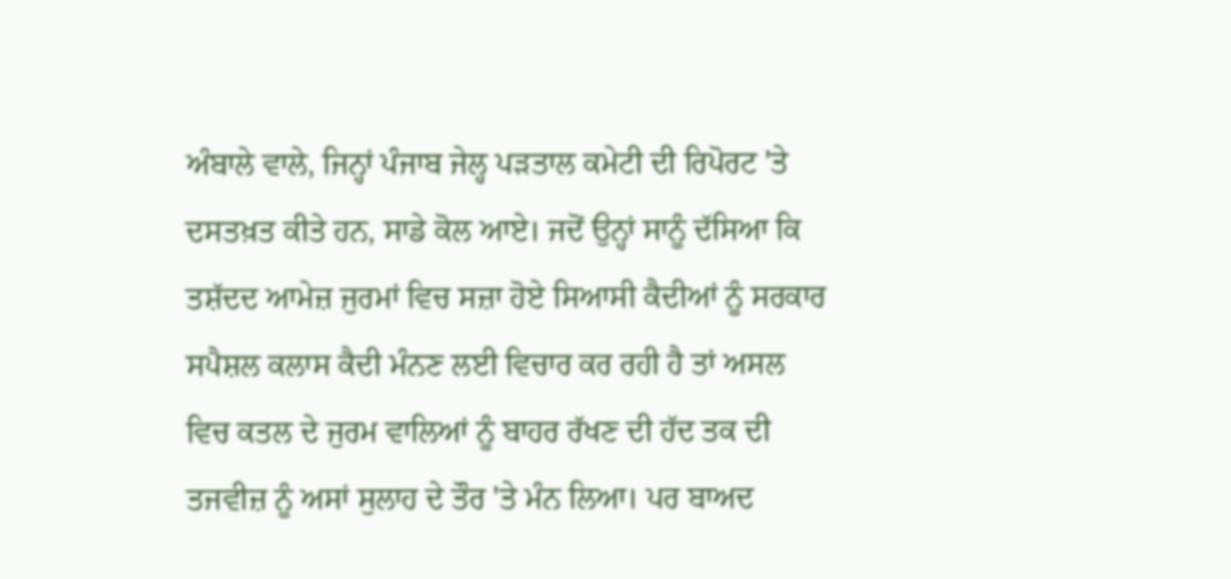ਅੰਬਾਲੇ ਵਾਲੇ, ਜਿਨ੍ਹਾਂ ਪੰਜਾਬ ਜੇਲ੍ਹ ਪੜਤਾਲ ਕਮੇਟੀ ਦੀ ਰਿਪੋਰਟ 'ਤੇ ਦਸਤਖ਼ਤ ਕੀਤੇ ਹਨ, ਸਾਡੇ ਕੋਲ ਆਏ। ਜਦੋਂ ਉਨ੍ਹਾਂ ਸਾਨੂੰ ਦੱਸਿਆ ਕਿ ਤਸ਼ੱਦਦ ਆਮੇਜ਼ ਜੁਰਮਾਂ ਵਿਚ ਸਜ਼ਾ ਹੋਏ ਸਿਆਸੀ ਕੈਦੀਆਂ ਨੂੰ ਸਰਕਾਰ ਸਪੈਸ਼ਲ ਕਲਾਸ ਕੈਦੀ ਮੰਨਣ ਲਈ ਵਿਚਾਰ ਕਰ ਰਹੀ ਹੈ ਤਾਂ ਅਸਲ ਵਿਚ ਕਤਲ ਦੇ ਜੁਰਮ ਵਾਲਿਆਂ ਨੂੰ ਬਾਹਰ ਰੱਖਣ ਦੀ ਹੱਦ ਤਕ ਦੀ ਤਜਵੀਜ਼ ਨੂੰ ਅਸਾਂ ਸੁਲਾਹ ਦੇ ਤੌਰ 'ਤੇ ਮੰਨ ਲਿਆ। ਪਰ ਬਾਅਦ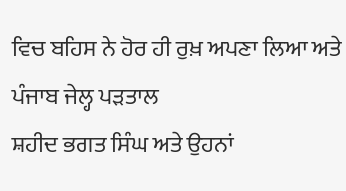ਵਿਚ ਬਹਿਸ ਨੇ ਹੋਰ ਹੀ ਰੁਖ਼ ਅਪਣਾ ਲਿਆ ਅਤੇ ਪੰਜਾਬ ਜੇਲ੍ਹ ਪੜਤਾਲ
ਸ਼ਹੀਦ ਭਗਤ ਸਿੰਘ ਅਤੇ ਉਹਨਾਂ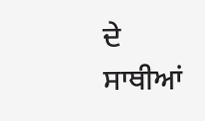ਦੇ ਸਾਥੀਆਂ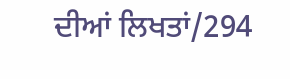ਦੀਆਂ ਲਿਖਤਾਂ/294